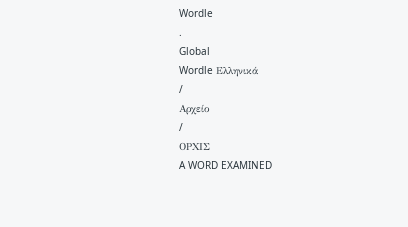Wordle
.
Global
Wordle Ελληνικά
/
Αρχείο
/
ΟΡΧΙΣ
A WORD EXAMINED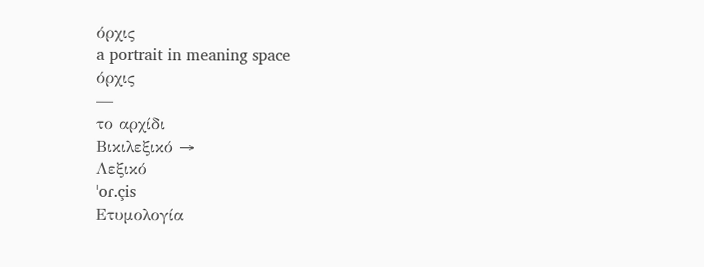όρχις
a portrait in meaning space
όρχις
—
το αρχίδι
Βικιλεξικό →
Λεξικό
ˈoɾ.çis
Ετυμολογία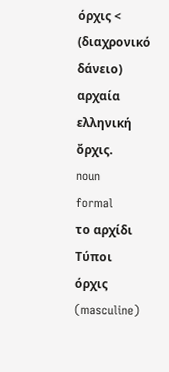όρχις < (διαχρονικό δάνειο) αρχαία ελληνική ὄρχις.
noun
formal
το αρχίδι
Τύποι
όρχις
(masculine)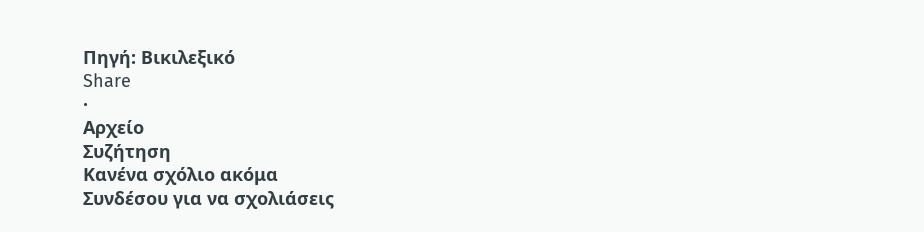Πηγή: Βικιλεξικό
Share
·
Αρχείο
Συζήτηση
Κανένα σχόλιο ακόμα
Συνδέσου για να σχολιάσεις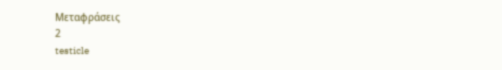Μεταφράσεις
2
testicle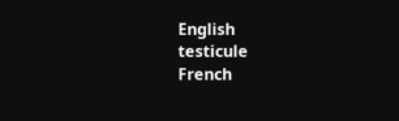English
testicule
French